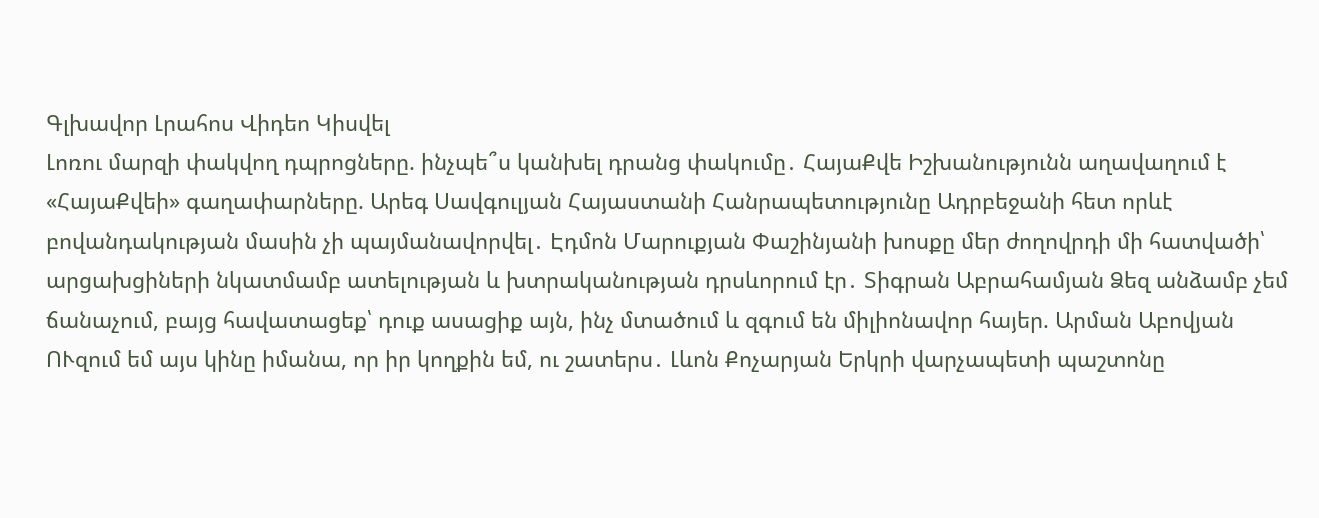Գլխավոր Լրահոս Վիդեո Կիսվել
Լոռու մարզի փակվող դպրոցները. ինչպե՞ս կանխել դրանց փակումը․ ՀայաՔվե Իշխանությունն աղավաղում է «ՀայաՔվեի» գաղափարները. Արեգ Սավգուլյան Հայաստանի Հանրապետությունը Ադրբեջանի հետ որևէ բովանդակության մասին չի պայմանավորվել․ Էդմոն Մարուքյան Փաշինյանի խոսքը մեր ժողովրդի մի հատվածի՝ արցախցիների նկատմամբ ատելության և խտրականության դրսևորում էր․ Տիգրան Աբրահամյան Ձեզ անձամբ չեմ ճանաչում, բայց հավատացեք՝ դուք ասացիք այն, ինչ մտածում և զգում են միլիոնավոր հայեր. Արման Աբովյան ՈՒզում եմ այս կինը իմանա, որ իր կողքին եմ, ու շատերս․ Լևոն Քոչարյան Երկրի վարչապետի պաշտոնը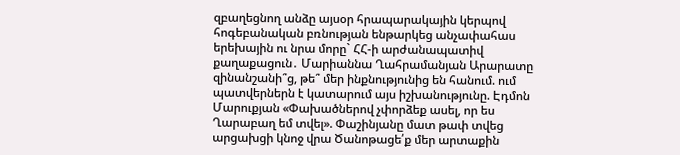զբաղեցնող անձը այսօր հրապարակային կերպով հոգեբանական բռնության ենթարկեց անչափահաս երեխային ու նրա մորը` ՀՀ-ի արժանապատիվ քաղաքացուն․ Մարիաննա Ղահրամանյան Արարատը զինանշանի՞ց, թե՞ մեր ինքնությունից են հանում. ում պատվերներն է կատարում այս իշխանությունը. Էդմոն Մարուքյան «Փախածներով չփորձեք ասել, որ ես Ղարաբաղ եմ տվել». Փաշինյանը մատ թափ տվեց արցախցի կնոջ վրա Ծանոթացե՛ք մեր արտաքին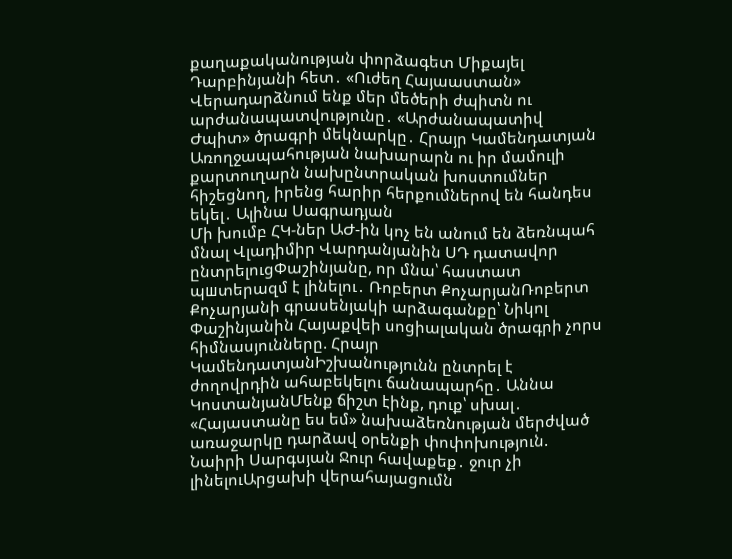քաղաքականության փորձագետ Միքայել Դարբինյանի հետ․ «Ուժեղ Հայաաստան» Վերադարձնում ենք մեր մեծերի ժպիտն ու արժանապատվությունը․ «Արժանապատիվ Ժպիտ» ծրագրի մեկնարկը․ Հրայր Կամենդատյան Առողջապահության նախարարն ու իր մամուլի քարտուղարն նախընտրական խոստումներ հիշեցնող, իրենց հարիր հերքումներով են հանդես եկել․ Ալինա Սագրադյան
Մի խումբ ՀԿ-ներ ԱԺ-ին կոչ են անում են ձեռնպահ մնալ Վլադիմիր Վարդանյանին ՍԴ դատավոր ընտրելուցՓաշինյանը, որ մնա՝ հաստատ պшտերազմ է լինելու․ Ռոբերտ ՔոչարյանՌոբերտ Քոչարյանի գրասենյակի արձագանքը՝ Նիկոլ Փաշինյանին Հայաքվեի սոցիալական ծրագրի չորս հիմնասյունները. Հրայր ԿամենդատյանԻշխանությունն ընտրել է ժողովրդին ահաբեկելու ճանապարհը․ Աննա ԿոստանյանՄենք ճիշտ էինք, դուք՝ սխալ․ «Հայաստանը ես եմ» նախաձեռնության մերժված առաջարկը դարձավ օրենքի փոփոխություն. Նաիրի Սարգսյան Ջուր հավաքեք․ ջուր չի լինելուԱրցախի վերահայացումն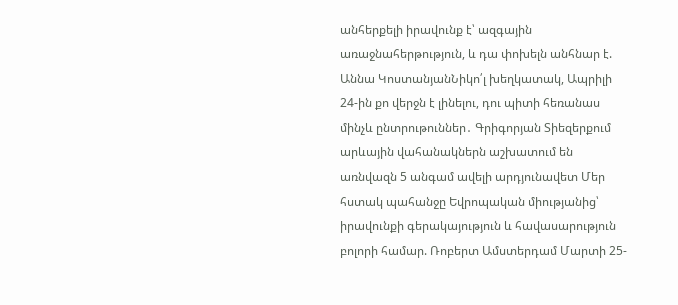անհերքելի իրավունք է՝ ազգային առաջնահերթություն, և դա փոխելն անհնար է. Աննա ԿոստանյանՆիկո՛լ խեղկատակ, Ապրիլի 24-ին քո վերջն է լինելու, դու պիտի հեռանաս մինչև ընտրութուններ․ Գրիգորյան Տիեզերքում արևային վահանակներն աշխատում են առնվազն 5 անգամ ավելի արդյունավետ Մեր հստակ պահանջը Եվրոպական միությանից՝ իրավունքի գերակայություն և հավասարություն բոլորի համար. Ռոբերտ Ամստերդամ Մարտի 25-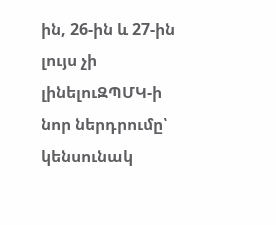ին, 26-ին և 27-ին լույս չի լինելուԶՊՄԿ-ի նոր ներդրումը՝ կենսունակ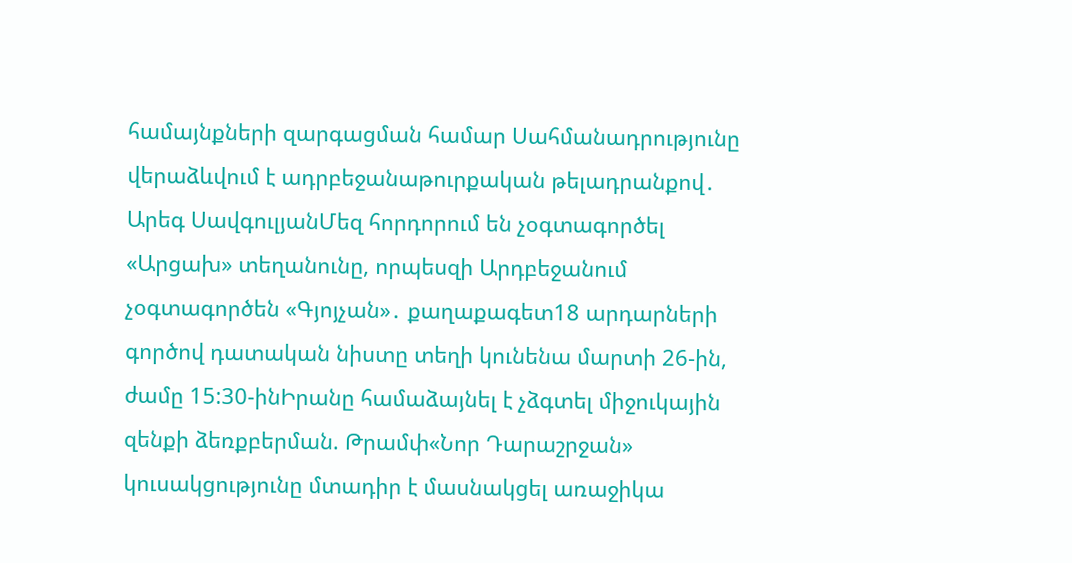համայնքների զարգացման համար Սահմանադրությունը վերաձևվում է ադրբեջանաթուրքական թելադրանքով․ Արեգ ՍավգուլյանՄեզ հորդորում են չօգտագործել «Արցախ» տեղանունը, որպեսզի Արդբեջանում չօգտագործեն «Գյոյչան»․ քաղաքագետ18 արդարների գործով դատական նիստը տեղի կունենա մարտի 26-ին, ժամը 15:30-ինԻրանը համաձայնել է չձգտել միջուկային զենքի ձեռքբերման. Թրամփ«Նոր Դարաշրջան» կուսակցությունը մտադիր է մասնակցել առաջիկա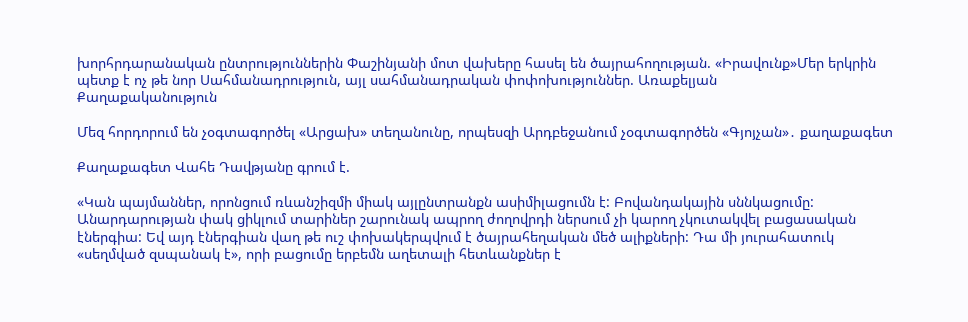խորհրդարանական ընտրություններին Փաշինյանի մոտ վախերը հասել են ծայրահողության. «Իրավունք»Մեր երկրին պետք է ոչ թե նոր Սահմանադրություն, այլ սահմանադրական փոփոխություններ. Առաքելյան
Քաղաքականություն

Մեզ հորդորում են չօգտագործել «Արցախ» տեղանունը, որպեսզի Արդբեջանում չօգտագործեն «Գյոյչան»․ քաղաքագետ

Քաղաքագետ Վահե Դավթյանը գրում է.

«Կան պայմաններ, որոնցում ռևանշիզմի միակ այլընտրանքն ասիմիլացումն է: Բովանդակային սննկացումը: Անարդարության փակ ցիկլում տարիներ շարունակ ապրող ժողովրդի ներսում չի կարող չկուտակվել բացասական էներգիա: Եվ այդ էներգիան վաղ թե ուշ փոխակերպվում է ծայրահեղական մեծ ալիքների: Դա մի յուրահատուկ «սեղմված զսպանակ է», որի բացումը երբեմն աղետալի հետևանքներ է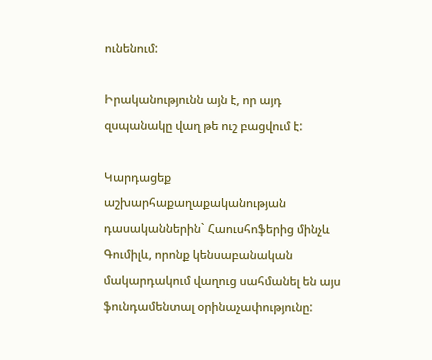ունենում:

Իրականությունն այն է, որ այդ զսպանակը վաղ թե ուշ բացվում է:

Կարդացեք աշխարհաքաղաքականության դասականներին` Հաուսհոֆերից մինչև Գումիլև, որոնք կենսաբանական մակարդակում վաղուց սահմանել են այս ֆունդամենտալ օրինաչափությունը: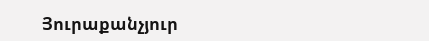Յուրաքանչյուր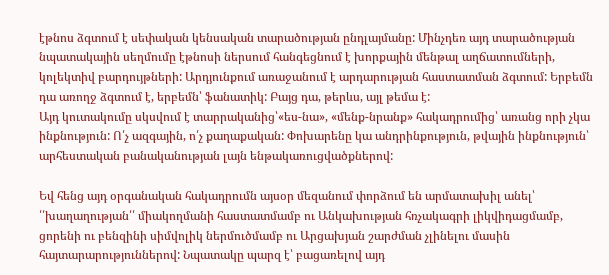էթնոս ձգտում է սեփական կենսական տարածության ընդլայմանը: Մինչդեռ այդ տարածության նպատակային սեղմումը էթնոսի ներսում հանգեցնում է խորքային մենթալ աղճատումների, կոլեկտիվ բարդույթների: Արդյունքում առաջանում է արդարության հաստատման ձգտում: Երբեմն դա առողջ ձգտում է, երբեմն՝ ֆանատիկ: Բայց դա, թերևս, այլ թեմա է:
Այդ կուտակումը սկսվում է տարրականից՝«ես-նա», «մենք-նրանք» հակադրումից՝ առանց որի չկա ինքնություն: Ո՛չ ազգային, ո՛չ քաղաքական: Փոխարենը կա անդրինքություն, թվային ինքնություն՝ արհեստական բանականության լայն ենթակառուցվածքներով:

Եվ հենց այդ օրգանական հակադրումն այսօր մեզանում փորձում են արմատախիլ անել՝ ՛՛խաղաղության՛՛ միակողմանի հաստատմամբ ու Անկախության հռչակագրի լիկվիդացմամբ, ցորենի ու բենզինի սիմվոլիկ ներմուծմամբ ու Արցախյան շարժման չլինելու մասին հայտարարություններով: Նպատակը պարզ է՝ բացառելով այդ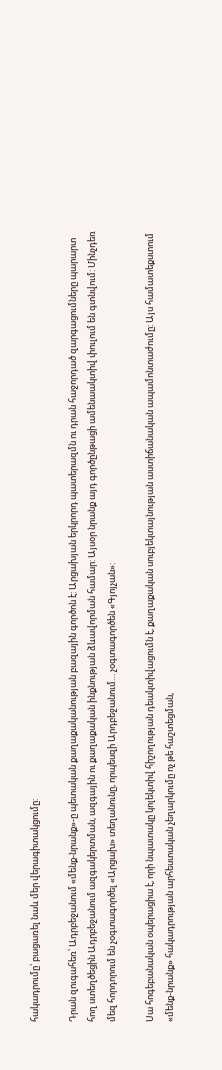հակադրումը՝ բացառել նաև մեր վերագիտակցումը:

Դրան զուգահեռ՝ Ադրբեջանում «մենք-նրանք»-ը պետական քաղաքականության բազային գործոն է: Արցախյան երկրորդ պատերազմն ու դրան հաջորդած զարգացումները պարարտ հող ստեղծեցին Ադրբեջանում ազգակերտման, ազգային ու քաղաքական ինքնության ձևավորման համար: Այսօր նրանք այդ գործընթացի ամենաակտիվ փուլում են գտնվում: Մինչդեռ մեզ հորդորում են չօգտագործել «Արցախ» տեղանունը, որպեսզի Արդբեջանում… չօգտագործեն «Գյոյչան»:

Սա հոգեբանական օպերացիա է, որի նպատակը կոլեկտիվ հիշողության դեակտիվացումն է, քաղաքական սուբյեկտայնության աստիճանական ապամոնտաժումը: Այս համատեքստում «մենք-նրանք» հակադրության արհեստական չեղարկումը ոչ թե հաշտեցման,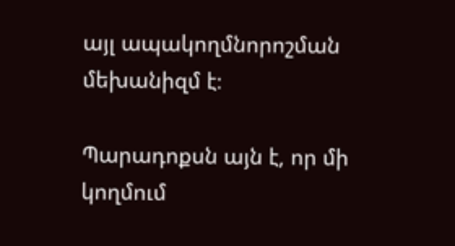այլ ապակողմնորոշման մեխանիզմ է։

Պարադոքսն այն է, որ մի կողմում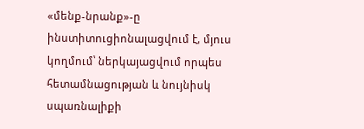«մենք-նրանք»-ը ինստիտուցիոնալացվում է, մյուս կողմում՝ ներկայացվում որպես հետամնացության և նույնիսկ սպառնալիքի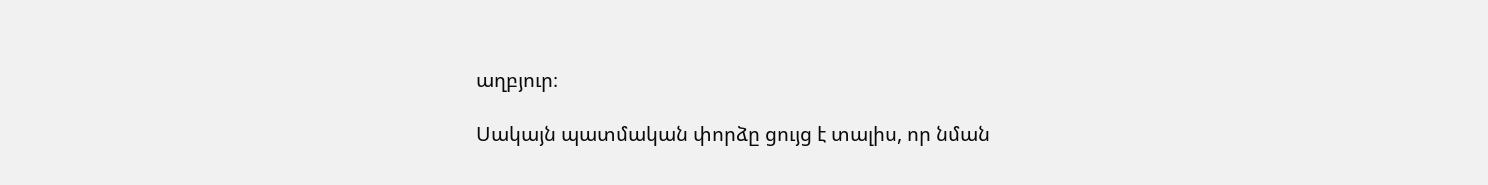աղբյուր։

Սակայն պատմական փորձը ցույց է տալիս, որ նման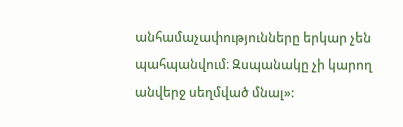անհամաչափությունները երկար չեն պահպանվում։ Զսպանակը չի կարող անվերջ սեղմված մնալ»: